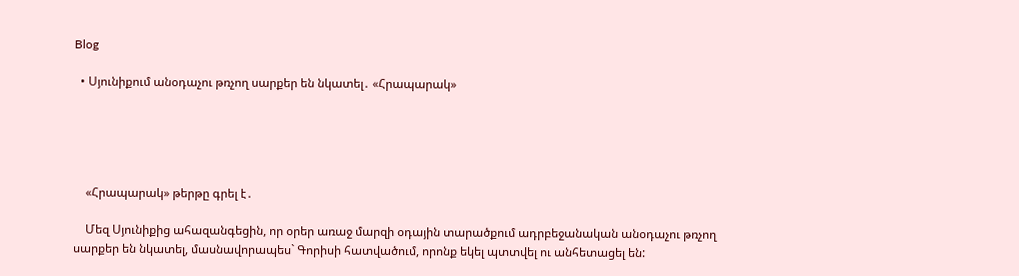Blog

  • Սյունիքում անօդաչու թռչող սարքեր են նկատել․ «Հրապարակ»





    «Հրապարակ» թերթը գրել է․

    Մեզ Սյունիքից ահազանգեցին, որ օրեր առաջ մարզի օդային տարածքում ադրբեջանական անօդաչու թռչող սարքեր են նկատել, մասնավորապես` Գորիսի հատվածում, որոնք եկել պտտվել ու անհետացել են: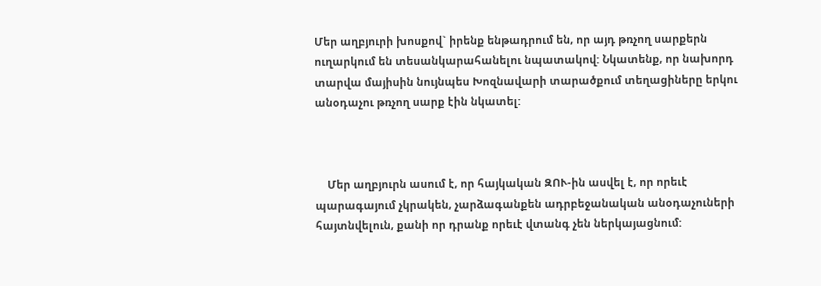Մեր աղբյուրի խոսքով` իրենք ենթադրում են, որ այդ թռչող սարքերն ուղարկում են տեսանկարահանելու նպատակով: Նկատենք, որ նախորդ տարվա մայիսին նույնպես Խոզնավարի տարածքում տեղացիները երկու անօդաչու թռչող սարք էին նկատել:



    Մեր աղբյուրն ասում է, որ հայկական ԶՈՒ-ին ասվել է, որ որեւէ պարագայում չկրակեն, չարձագանքեն ադրբեջանական անօդաչուների հայտնվելուն, քանի որ դրանք որեւէ վտանգ չեն ներկայացնում: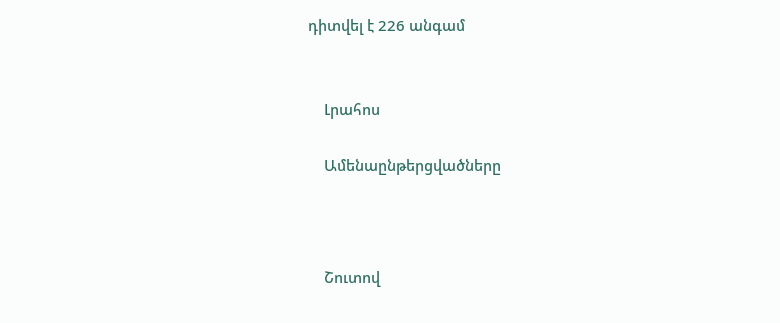դիտվել է 226 անգամ


    Լրահոս

    Ամենաընթերցվածները



    Շուտով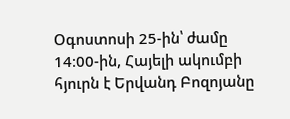Օգոստոսի 25-ին՝ ժամը 14։00-ին, Հայելի ակումբի հյուրն է Երվանդ Բոզոյանը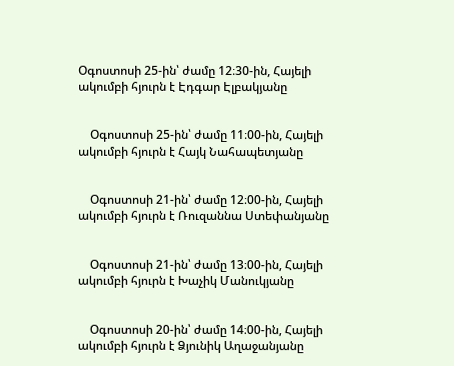Օգոստոսի 25-ին՝ ժամը 12։30-ին, Հայելի ակումբի հյուրն է Էդգար Էլբակյանը


    Օգոստոսի 25-ին՝ ժամը 11։00-ին, Հայելի ակումբի հյուրն է Հայկ Նահապետյանը


    Օգոստոսի 21-ին՝ ժամը 12։00-ին, Հայելի ակումբի հյուրն է Ռուզաննա Ստեփանյանը


    Օգոստոսի 21-ին՝ ժամը 13։00-ին, Հայելի ակումբի հյուրն է Խաչիկ Մանուկյանը


    Օգոստոսի 20-ին՝ ժամը 14։00-ին, Հայելի ակումբի հյուրն է Ձյունիկ Աղաջանյանը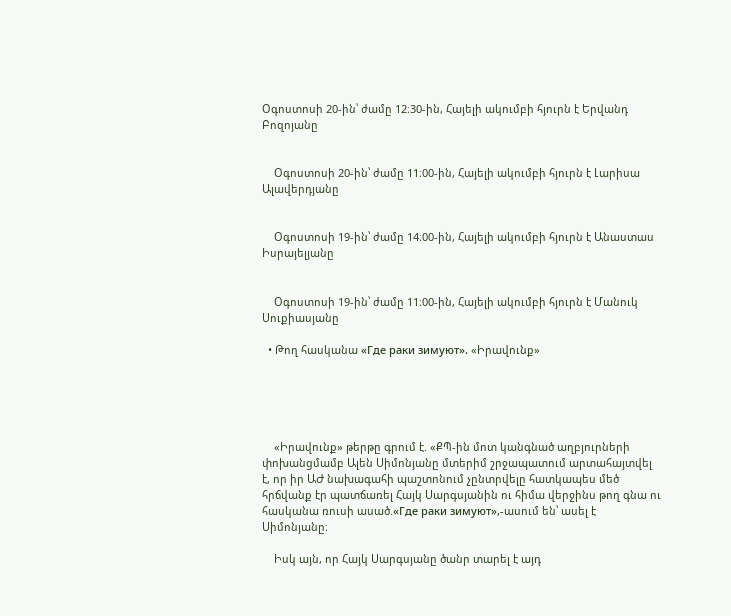Օգոստոսի 20-ին՝ ժամը 12։30-ին, Հայելի ակումբի հյուրն է Երվանդ Բոզոյանը


    Օգոստոսի 20-ին՝ ժամը 11։00-ին, Հայելի ակումբի հյուրն է Լարիսա Ալավերդյանը


    Օգոստոսի 19-ին՝ ժամը 14։00-ին, Հայելի ակումբի հյուրն է Անաստաս Իսրայելյանը


    Օգոստոսի 19-ին՝ ժամը 11։00-ին, Հայելի ակումբի հյուրն է Մանուկ Սուքիասյանը

  • Թող հասկանա «Где раки зимуют». «Իրավունք»





    «Իրավունք» թերթը գրում է. «ՔՊ-ին մոտ կանգնած աղբյուրների փոխանցմամբ Ալեն Սիմոնյանը մտերիմ շրջապատում արտահայտվել է, որ իր ԱԺ նախագահի պաշտոնում չընտրվելը հատկապես մեծ հրճվանք էր պատճառել Հայկ Սարգսյանին ու հիմա վերջինս թող գնա ու հասկանա ռուսի ասած.«Где раки зимуют»,-ասում են՝ ասել է Սիմոնյանը։

    Իսկ այն, որ Հայկ Սարգսյանը ծանր տարել է այդ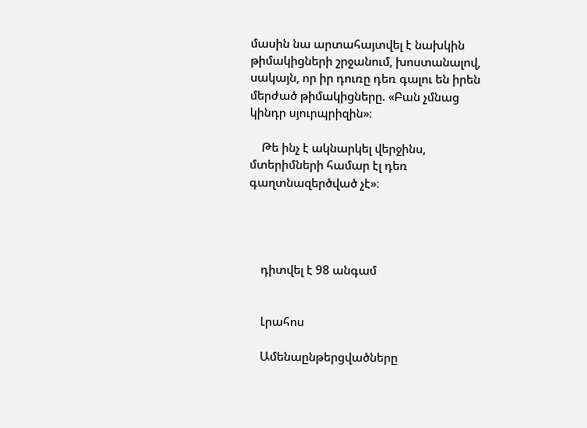մասին նա արտահայտվել է նախկին թիմակիցների շրջանում, խոստանալով, սակայն, որ իր դուռը դեռ գալու են իրեն մերժած թիմակիցները. «Բան չմնաց կինդր սյուրպրիզին»։

    Թե ինչ է ակնարկել վերջինս, մտերիմների համար էլ դեռ գաղտնազերծված չէ»։




    դիտվել է 98 անգամ


    Լրահոս

    Ամենաընթերցվածները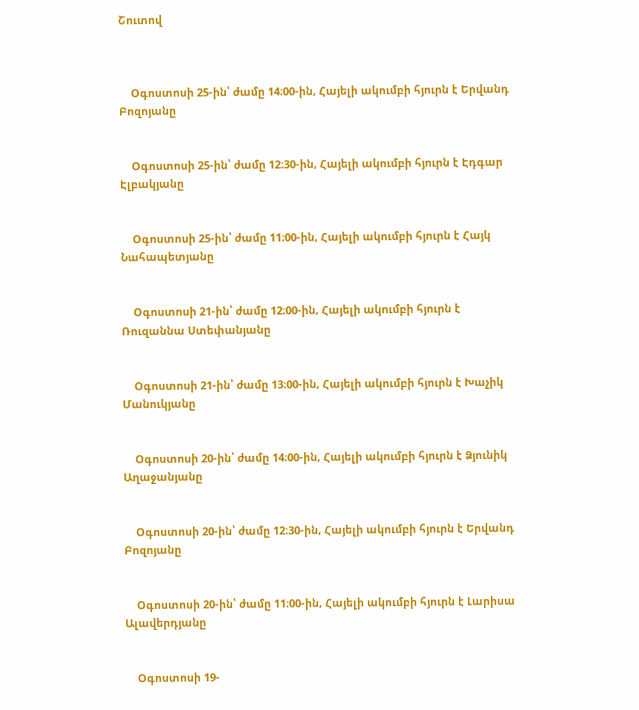Շուտով



    Օգոստոսի 25-ին՝ ժամը 14։00-ին, Հայելի ակումբի հյուրն է Երվանդ Բոզոյանը


    Օգոստոսի 25-ին՝ ժամը 12։30-ին, Հայելի ակումբի հյուրն է Էդգար Էլբակյանը


    Օգոստոսի 25-ին՝ ժամը 11։00-ին, Հայելի ակումբի հյուրն է Հայկ Նահապետյանը


    Օգոստոսի 21-ին՝ ժամը 12։00-ին, Հայելի ակումբի հյուրն է Ռուզաննա Ստեփանյանը


    Օգոստոսի 21-ին՝ ժամը 13։00-ին, Հայելի ակումբի հյուրն է Խաչիկ Մանուկյանը


    Օգոստոսի 20-ին՝ ժամը 14։00-ին, Հայելի ակումբի հյուրն է Ձյունիկ Աղաջանյանը


    Օգոստոսի 20-ին՝ ժամը 12։30-ին, Հայելի ակումբի հյուրն է Երվանդ Բոզոյանը


    Օգոստոսի 20-ին՝ ժամը 11։00-ին, Հայելի ակումբի հյուրն է Լարիսա Ալավերդյանը


    Օգոստոսի 19-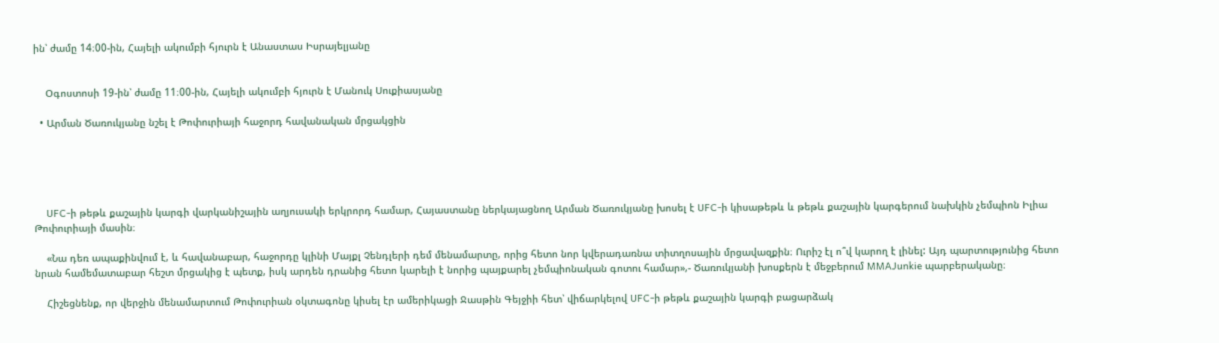ին՝ ժամը 14։00-ին, Հայելի ակումբի հյուրն է Անաստաս Իսրայելյանը


    Օգոստոսի 19-ին՝ ժամը 11։00-ին, Հայելի ակումբի հյուրն է Մանուկ Սուքիասյանը

  • Արման Ծառուկյանը նշել է Թոփուրիայի հաջորդ հավանական մրցակցին





    UFC-ի թեթև քաշային կարգի վարկանիշային աղյուսակի երկրորդ համար, Հայաստանը ներկայացնող Արման Ծառուկյանը խոսել է UFC-ի կիսաթեթև և թեթև քաշային կարգերում նախկին չեմպիոն Իլիա Թոփուրիայի մասին։

    «Նա դեռ ապաքինվում է, և հավանաբար, հաջորդը կլինի Մայքլ Չենդլերի դեմ մենամարտը, որից հետո նոր կվերադառնա տիտղոսային մրցավազքին։ Ուրիշ էլ ո՞վ կարող է լինել: Այդ պարտությունից հետո նրան համեմատաբար հեշտ մրցակից է պետք, իսկ արդեն դրանից հետո կարելի է նորից պայքարել չեմպիոնական գոտու համար»,- Ծառուկյանի խոսքերն է մեջբերում MMAJunkie պարբերականը։

    Հիշեցնենք, որ վերջին մենամարտում Թոփուրիան օկտագոնը կիսել էր ամերիկացի Ջասթին Գեյջիի հետ՝ վիճարկելով UFC-ի թեթև քաշային կարգի բացարձակ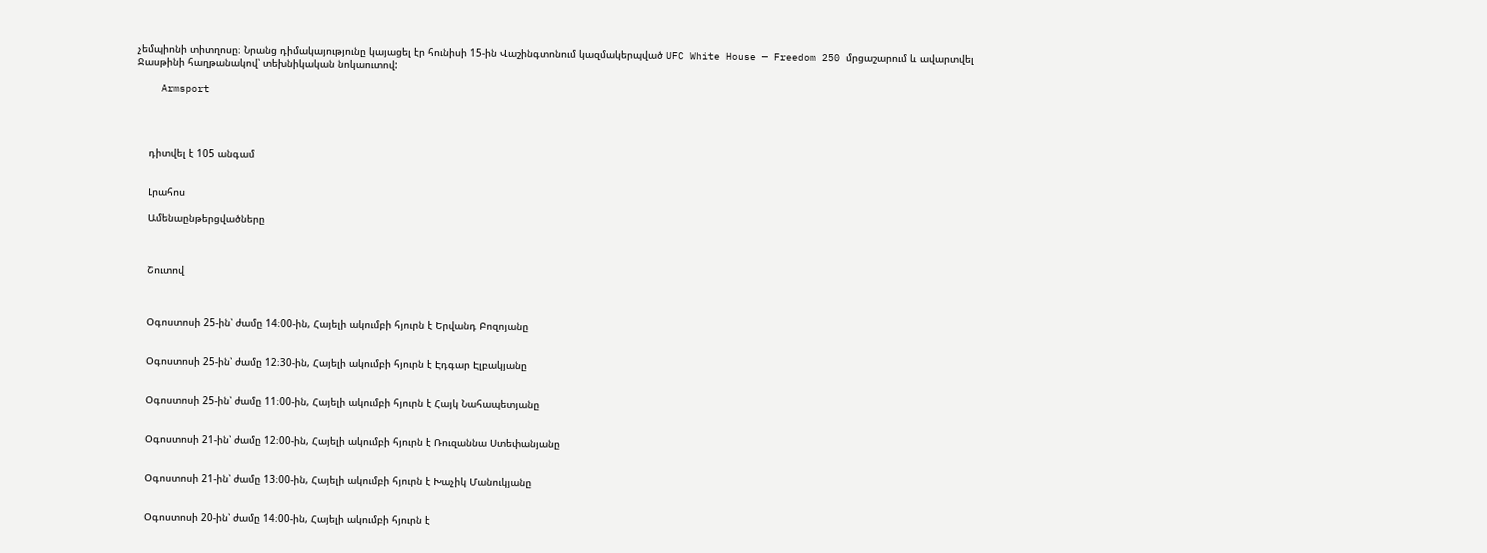չեմպիոնի տիտղոսը։ Նրանց դիմակայությունը կայացել էր հունիսի 15-ին Վաշինգտոնում կազմակերպված UFC White House — Freedom 250 մրցաշարում և ավարտվել Ջասթինի հաղթանակով՝ տեխնիկական նոկաուտով:

    Armsport




    դիտվել է 105 անգամ


    Լրահոս

    Ամենաընթերցվածները



    Շուտով



    Օգոստոսի 25-ին՝ ժամը 14։00-ին, Հայելի ակումբի հյուրն է Երվանդ Բոզոյանը


    Օգոստոսի 25-ին՝ ժամը 12։30-ին, Հայելի ակումբի հյուրն է Էդգար Էլբակյանը


    Օգոստոսի 25-ին՝ ժամը 11։00-ին, Հայելի ակումբի հյուրն է Հայկ Նահապետյանը


    Օգոստոսի 21-ին՝ ժամը 12։00-ին, Հայելի ակումբի հյուրն է Ռուզաննա Ստեփանյանը


    Օգոստոսի 21-ին՝ ժամը 13։00-ին, Հայելի ակումբի հյուրն է Խաչիկ Մանուկյանը


    Օգոստոսի 20-ին՝ ժամը 14։00-ին, Հայելի ակումբի հյուրն է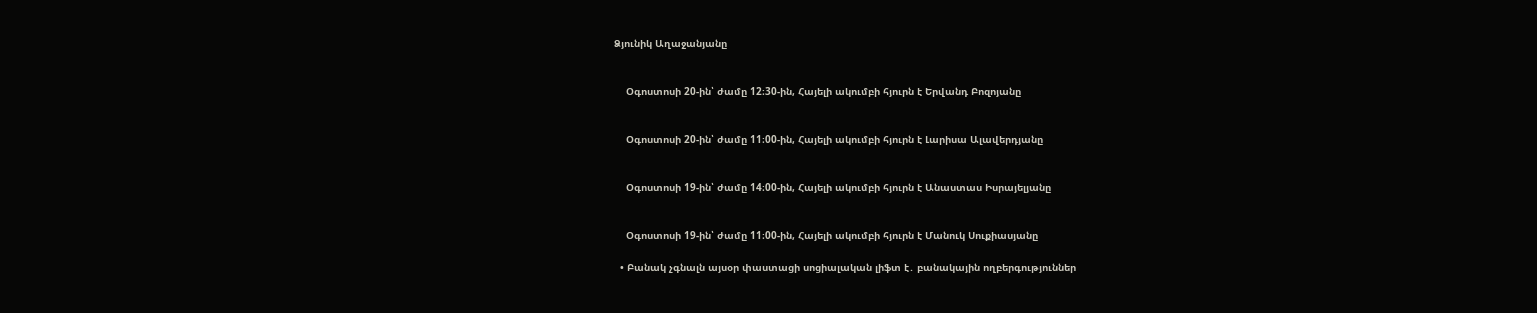Ձյունիկ Աղաջանյանը


    Օգոստոսի 20-ին՝ ժամը 12։30-ին, Հայելի ակումբի հյուրն է Երվանդ Բոզոյանը


    Օգոստոսի 20-ին՝ ժամը 11։00-ին, Հայելի ակումբի հյուրն է Լարիսա Ալավերդյանը


    Օգոստոսի 19-ին՝ ժամը 14։00-ին, Հայելի ակումբի հյուրն է Անաստաս Իսրայելյանը


    Օգոստոսի 19-ին՝ ժամը 11։00-ին, Հայելի ակումբի հյուրն է Մանուկ Սուքիասյանը

  • Բանակ չգնալն այսօր փաստացի սոցիալական լիֆտ է․ բանակային ողբերգություններ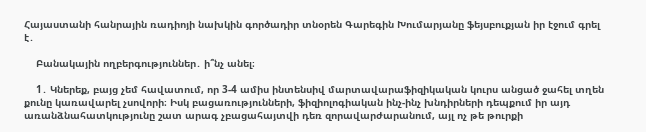Հայաստանի հանրային ռադիոյի նախկին գործադիր տնօրեն Գարեգին Խումարյանը ֆեյսբուքյան իր էջում գրել է․

    Բանակային ողբերգություններ․ ի՞նչ անել։

    1․ Կներեք, բայց չեմ հավատում, որ 3-4 ամիս ինտենսիվ մարտավարաֆիզիկական կուրս անցած ջահել տղեն քունը կառավարել չսովորի։ Իսկ բացառությունների, ֆիզիոլոգիական ինչ-ինչ խնդիրների դեպքում իր այդ առանձնահատկությունը շատ արագ չբացահայտվի դեռ զորավարժարանում, այլ ոչ թե թուրքի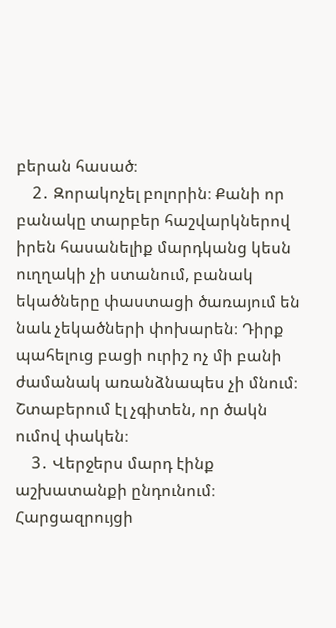բերան հասած։
    2․ Զորակոչել բոլորին։ Քանի որ բանակը տարբեր հաշվարկներով իրեն հասանելիք մարդկանց կեսն ուղղակի չի ստանում, բանակ եկածները փաստացի ծառայում են նաև չեկածների փոխարեն։ Դիրք պահելուց բացի ուրիշ ոչ մի բանի ժամանակ առանձնապես չի մնում։ Շտաբերում էլ չգիտեն, որ ծակն ումով փակեն։
    3․ Վերջերս մարդ էինք աշխատանքի ընդունում։ Հարցազրույցի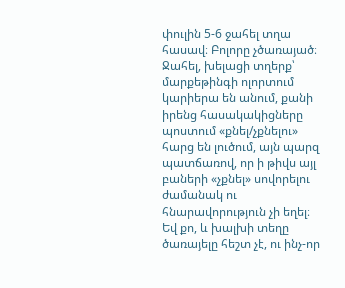փուլին 5-6 ջահել տղա հասավ։ Բոլորը չծառայած։ Ջահել, խելացի տղերք՝ մարքեթինգի ոլորտում կարիերա են անում, քանի իրենց հասակակիցները պոստում «քնել/չքնելու» հարց են լուծում, այն պարզ պատճառով, որ ի թիվս այլ բաների «չքնել» սովորելու ժամանակ ու հնարավորություն չի եղել։ Եվ քո, և խալխի տեղը ծառայելը հեշտ չէ, ու ինչ-որ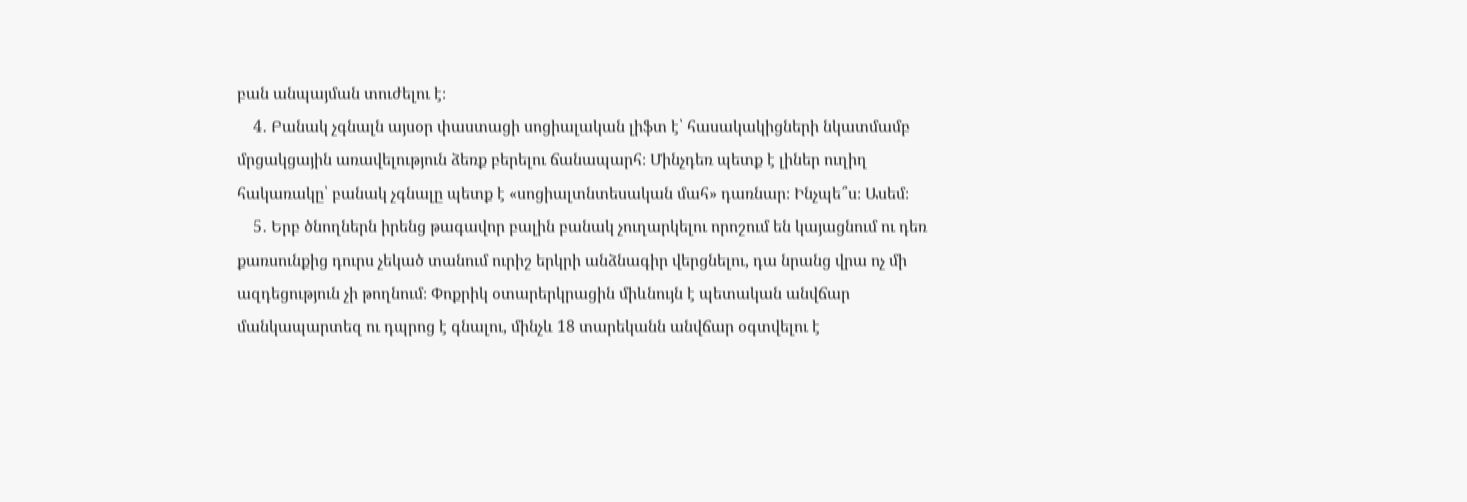բան անպայման տուժելու է։
    4․ Բանակ չգնալն այսօր փաստացի սոցիալական լիֆտ է՝ հասակակիցների նկատմամբ մրցակցային առավելություն ձեռք բերելու ճանապարհ։ Մինչդեռ պետք է լիներ ուղիղ հակառակը՝ բանակ չգնալը պետք է «սոցիալտնտեսական մահ» դառնար։ Ինչպե՞ս։ Ասեմ։
    5․ Երբ ծնողներն իրենց թագավոր բալին բանակ չուղարկելու որոշում են կայացնում ու դեռ քառսունքից դուրս չեկած տանում ուրիշ երկրի անձնագիր վերցնելու, դա նրանց վրա ոչ մի ազդեցություն չի թողնում։ Փոքրիկ օտարերկրացին միևնույն է պետական անվճար մանկապարտեզ ու դպրոց է գնալու, մինչև 18 տարեկանն անվճար օգտվելու է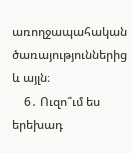առողջապահական ծառայություններից և այլն։
    6․ Ուզո՞ւմ ես երեխադ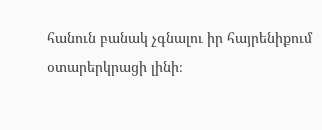հանուն բանակ չգնալու իր հայրենիքում օտարերկրացի լինի։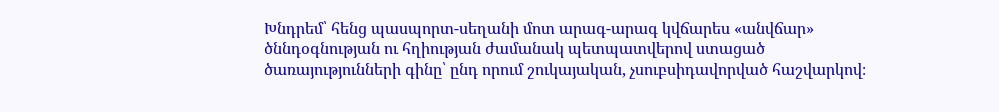Խնդրեմ՝ հենց պասպորտ-սեղանի մոտ արագ-արագ կվճարես «անվճար» ծննդօգնության ու հղիության ժամանակ պետպատվերով ստացած ծառայությունների գինը՝ ընդ որում շուկայական, չսուբսիդավորված հաշվարկով։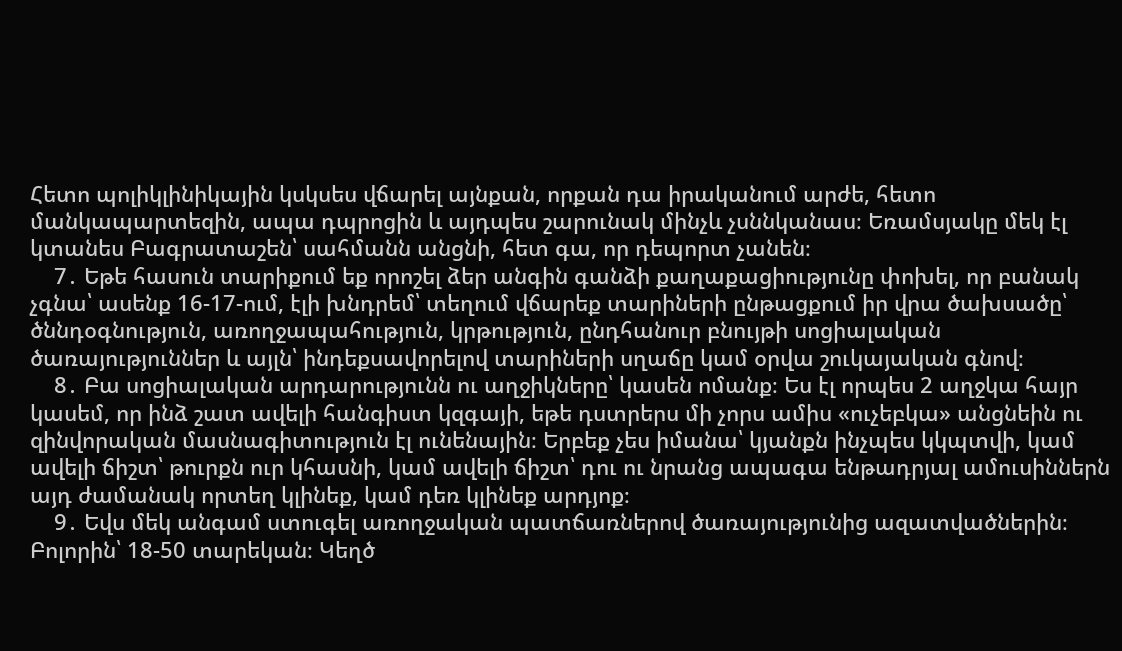Հետո պոլիկլինիկային կսկսես վճարել այնքան, որքան դա իրականում արժե, հետո մանկապարտեզին, ապա դպրոցին և այդպես շարունակ մինչև չսննկանաս։ Եռամսյակը մեկ էլ կտանես Բագրատաշեն՝ սահմանն անցնի, հետ գա, որ դեպորտ չանեն։
    7․ Եթե հասուն տարիքում եք որոշել ձեր անգին գանձի քաղաքացիությունը փոխել, որ բանակ չգնա՝ ասենք 16-17-ում, էլի խնդրեմ՝ տեղում վճարեք տարիների ընթացքում իր վրա ծախսածը՝ ծննդօգնություն, առողջապահություն, կրթություն, ընդհանուր բնույթի սոցիալական ծառայություններ և այլն՝ ինդեքսավորելով տարիների սղաճը կամ օրվա շուկայական գնով։
    8․ Բա սոցիալական արդարությունն ու աղջիկները՝ կասեն ոմանք։ Ես էլ որպես 2 աղջկա հայր կասեմ, որ ինձ շատ ավելի հանգիստ կզգայի, եթե դստրերս մի չորս ամիս «ուչեբկա» անցնեին ու զինվորական մասնագիտություն էլ ունենային։ Երբեք չես իմանա՝ կյանքն ինչպես կկպտվի, կամ ավելի ճիշտ՝ թուրքն ուր կհասնի, կամ ավելի ճիշտ՝ դու ու նրանց ապագա ենթադրյալ ամուսիններն այդ ժամանակ որտեղ կլինեք, կամ դեռ կլինեք արդյոք։
    9․ Եվս մեկ անգամ ստուգել առողջական պատճառներով ծառայությունից ազատվածներին։ Բոլորին՝ 18-50 տարեկան։ Կեղծ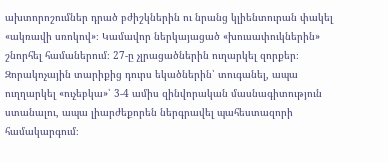ախտորոշումներ դրած բժիշկներին ու նրանց կլիենտուրան փակել «ակռավի սռոկով»։ Կամավոր ներկայացած «խուսափուկներին» շնորհել համաներում։ 27-ը չլրացածներին ուղարկել զորքեր։ Զորակոչային տարիքից դուրս եկածներին՝ տուգանել, ապա ուղղարկել «ուչեբկա»՝ 3-4 ամիս զինվորական մասնագիտություն ստանալու, ապա լիարժեքորեն ներգրավել պահեստազորի համակարգում։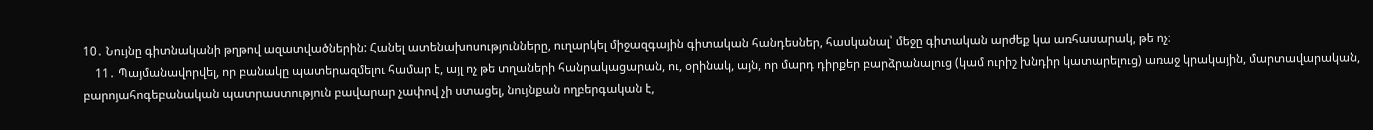10․ Նույնը գիտնականի թղթով ազատվածներին: Հանել ատենախոսությունները, ուղարկել միջազգային գիտական հանդեսներ, հասկանալ՝ մեջը գիտական արժեք կա առհասարակ, թե ոչ։
    11․ Պայմանավորվել, որ բանակը պատերազմելու համար է, այլ ոչ թե տղաների հանրակացարան, ու, օրինակ, այն, որ մարդ դիրքեր բարձրանալուց (կամ ուրիշ խնդիր կատարելուց) առաջ կրակային, մարտավարական, բարոյահոգեբանական պատրաստություն բավարար չափով չի ստացել, նույնքան ողբերգական է,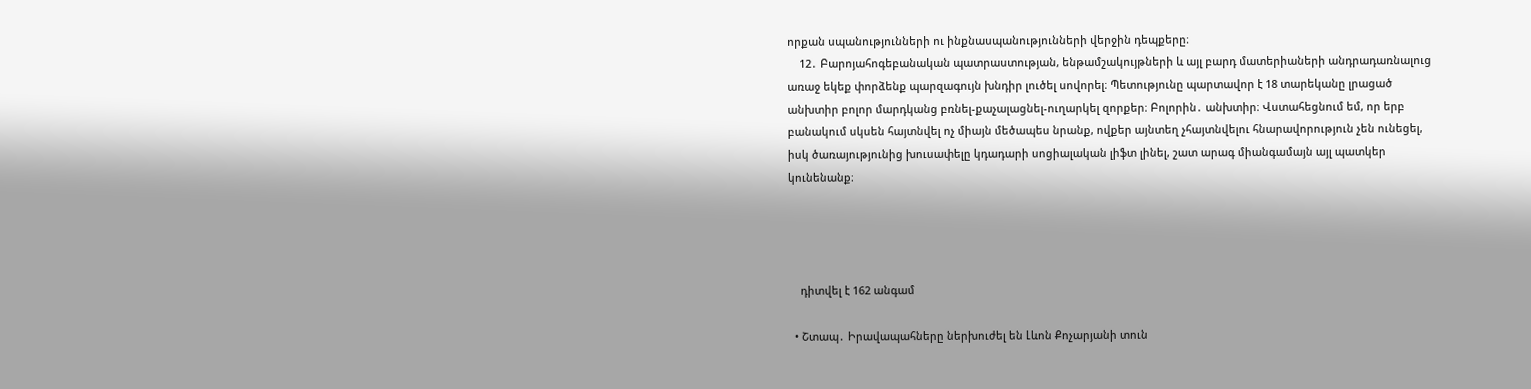որքան սպանությունների ու ինքնասպանությունների վերջին դեպքերը։
    12․ Բարոյահոգեբանական պատրաստության, ենթամշակույթների և այլ բարդ մատերիաների անդրադառնալուց առաջ եկեք փորձենք պարզագույն խնդիր լուծել սովորել։ Պետությունը պարտավոր է 18 տարեկանը լրացած անխտիր բոլոր մարդկանց բռնել-քաչալացնել-ուղարկել զորքեր։ Բոլորին․ անխտիր։ Վստահեցնում եմ, որ երբ բանակում սկսեն հայտնվել ոչ միայն մեծապես նրանք, ովքեր այնտեղ չհայտնվելու հնարավորություն չեն ունեցել, իսկ ծառայությունից խուսափելը կդադարի սոցիալական լիֆտ լինել, շատ արագ միանգամայն այլ պատկեր կունենանք։




    դիտվել է 162 անգամ

  • Շտապ․ Իրավապահները ներխուժել են Լևոն Քոչարյանի տուն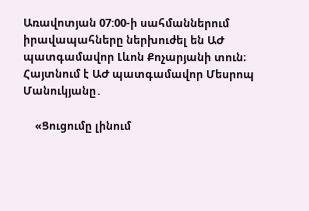Առավոտյան 07:00-ի սահմաններում իրավապահները ներխուժել են ԱԺ պատգամավոր Լևոն Քոչարյանի տուն։ Հայտնում է ԱԺ պատգամավոր Մեսրոպ Մանուկյանը․

    «Ցուցումը լինում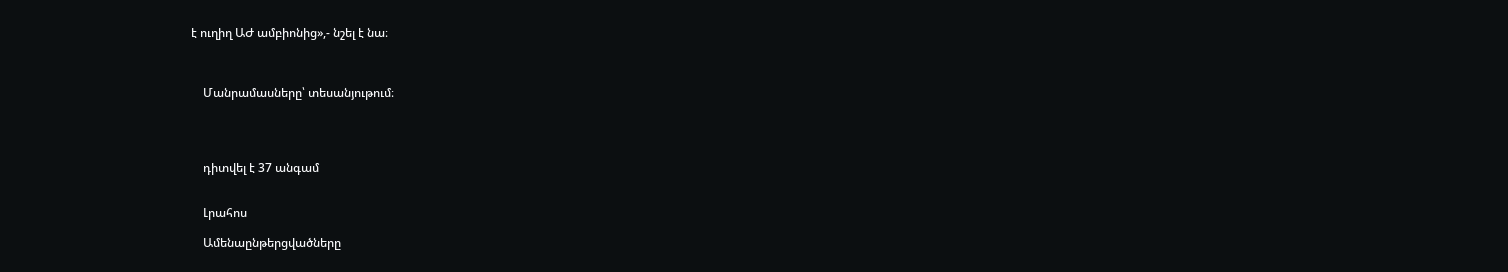է ուղիղ ԱԺ ամբիոնից»,- նշել է նա։



    Մանրամասները՝ տեսանյութում։




    դիտվել է 37 անգամ


    Լրահոս

    Ամենաընթերցվածները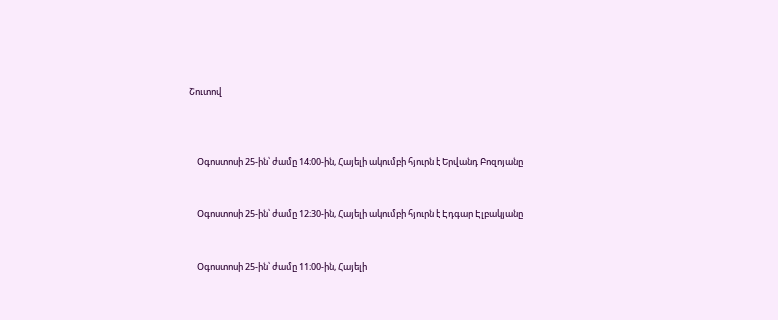Շուտով



    Օգոստոսի 25-ին՝ ժամը 14։00-ին, Հայելի ակումբի հյուրն է Երվանդ Բոզոյանը


    Օգոստոսի 25-ին՝ ժամը 12։30-ին, Հայելի ակումբի հյուրն է Էդգար Էլբակյանը


    Օգոստոսի 25-ին՝ ժամը 11։00-ին, Հայելի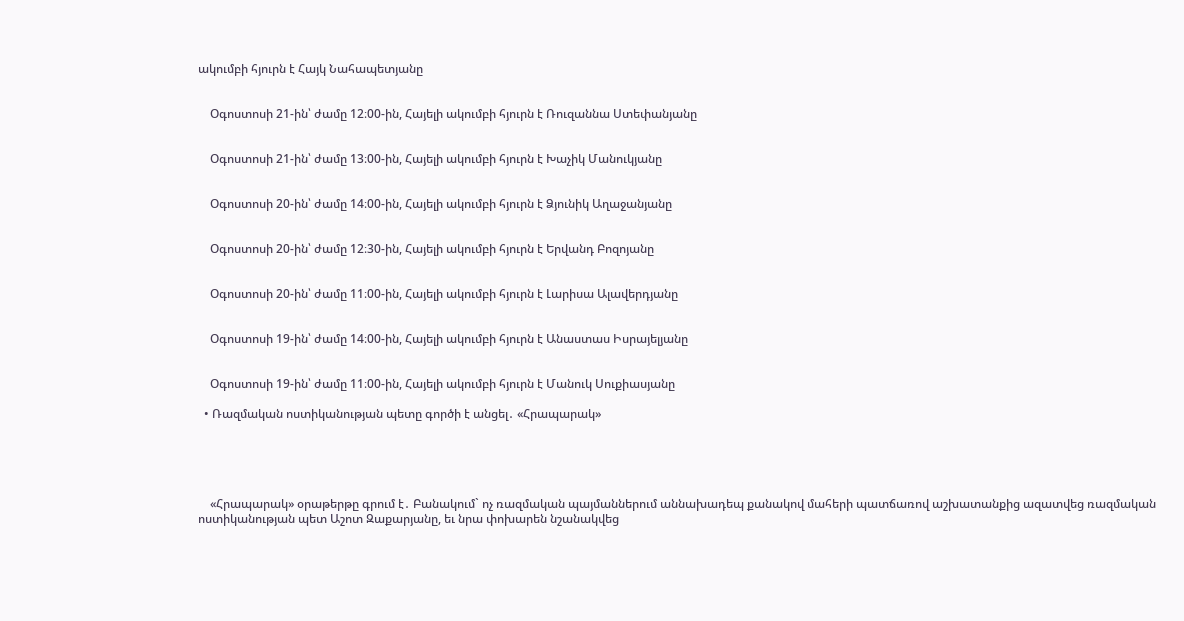ակումբի հյուրն է Հայկ Նահապետյանը


    Օգոստոսի 21-ին՝ ժամը 12։00-ին, Հայելի ակումբի հյուրն է Ռուզաննա Ստեփանյանը


    Օգոստոսի 21-ին՝ ժամը 13։00-ին, Հայելի ակումբի հյուրն է Խաչիկ Մանուկյանը


    Օգոստոսի 20-ին՝ ժամը 14։00-ին, Հայելի ակումբի հյուրն է Ձյունիկ Աղաջանյանը


    Օգոստոսի 20-ին՝ ժամը 12։30-ին, Հայելի ակումբի հյուրն է Երվանդ Բոզոյանը


    Օգոստոսի 20-ին՝ ժամը 11։00-ին, Հայելի ակումբի հյուրն է Լարիսա Ալավերդյանը


    Օգոստոսի 19-ին՝ ժամը 14։00-ին, Հայելի ակումբի հյուրն է Անաստաս Իսրայելյանը


    Օգոստոսի 19-ին՝ ժամը 11։00-ին, Հայելի ակումբի հյուրն է Մանուկ Սուքիասյանը

  • Ռազմական ոստիկանության պետը գործի է անցել․ «Հրապարակ»





    «Հրապարակ» օրաթերթը գրում է․ Բանակում` ոչ ռազմական պայմաններում աննախադեպ քանակով մահերի պատճառով աշխատանքից ազատվեց ռազմական ոստիկանության պետ Աշոտ Զաքարյանը, եւ նրա փոխարեն նշանակվեց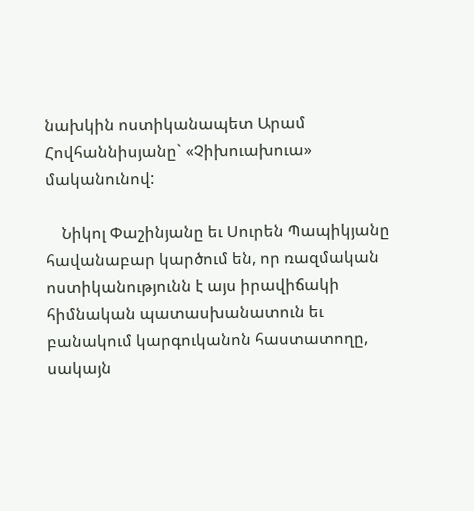նախկին ոստիկանապետ Արամ Հովհաննիսյանը` «Չիխուախուա» մականունով:

    Նիկոլ Փաշինյանը եւ Սուրեն Պապիկյանը հավանաբար կարծում են, որ ռազմական ոստիկանությունն է այս իրավիճակի հիմնական պատասխանատուն եւ բանակում կարգուկանոն հաստատողը, սակայն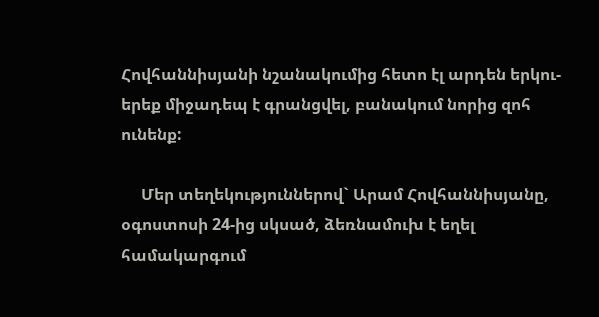Հովհաննիսյանի նշանակումից հետո էլ արդեն երկու-երեք միջադեպ է գրանցվել, բանակում նորից զոհ ունենք:

     Մեր տեղեկություններով` Արամ Հովհաննիսյանը, օգոստոսի 24-ից սկսած, ձեռնամուխ է եղել համակարգում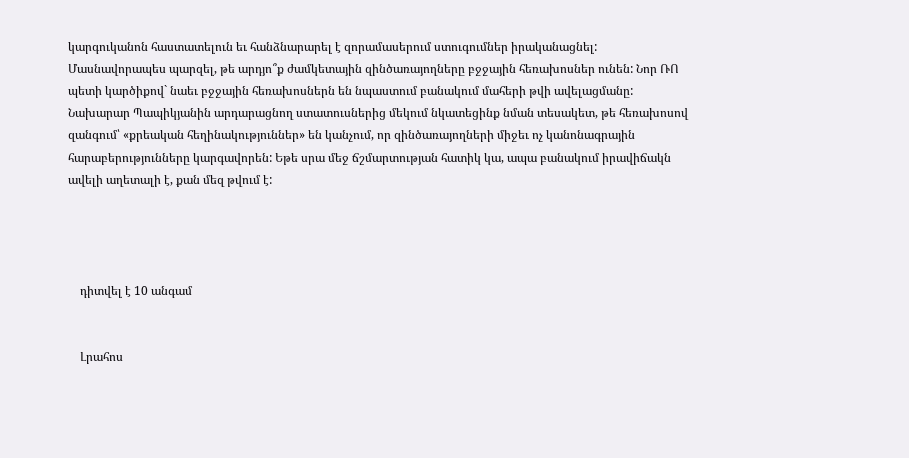կարգուկանոն հաստատելուն եւ հանձնարարել է զորամասերում ստուգումներ իրականացնել: Մասնավորապես պարզել, թե արդյո՞ք ժամկետային զինծառայողները բջջային հեռախոսներ ունեն: Նոր ՌՈ պետի կարծիքով` նաեւ բջջային հեռախոսներն են նպաստում բանակում մահերի թվի ավելացմանը: Նախարար Պապիկյանին արդարացնող ստատուսներից մեկում նկատեցինք նման տեսակետ, թե հեռախոսով զանգում՝ «քրեական հեղինակություններ» են կանչում, որ զինծառայողների միջեւ ոչ կանոնագրային հարաբերությունները կարգավորեն: Եթե սրա մեջ ճշմարտության հատիկ կա, ապա բանակում իրավիճակն ավելի աղետալի է, քան մեզ թվում է:




    դիտվել է 10 անգամ


    Լրահոս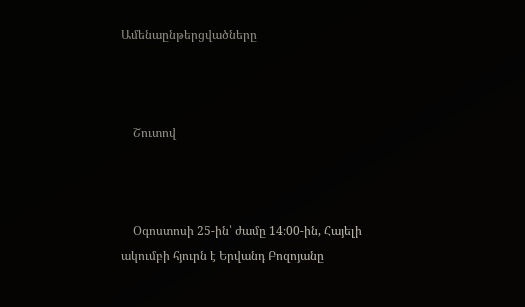Ամենաընթերցվածները



    Շուտով



    Օգոստոսի 25-ին՝ ժամը 14։00-ին, Հայելի ակումբի հյուրն է Երվանդ Բոզոյանը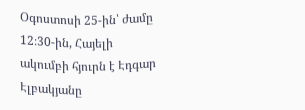Օգոստոսի 25-ին՝ ժամը 12։30-ին, Հայելի ակումբի հյուրն է Էդգար Էլբակյանը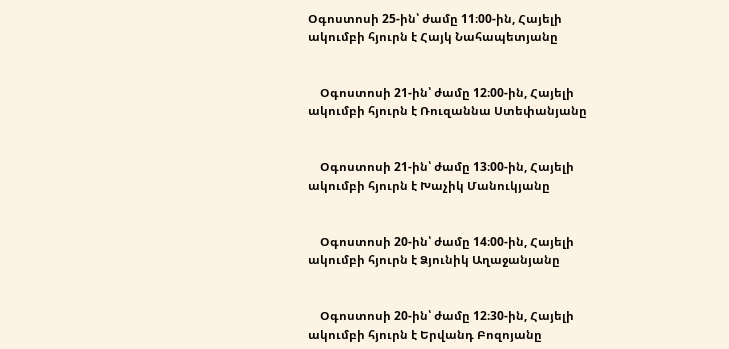Օգոստոսի 25-ին՝ ժամը 11։00-ին, Հայելի ակումբի հյուրն է Հայկ Նահապետյանը


    Օգոստոսի 21-ին՝ ժամը 12։00-ին, Հայելի ակումբի հյուրն է Ռուզաննա Ստեփանյանը


    Օգոստոսի 21-ին՝ ժամը 13։00-ին, Հայելի ակումբի հյուրն է Խաչիկ Մանուկյանը


    Օգոստոսի 20-ին՝ ժամը 14։00-ին, Հայելի ակումբի հյուրն է Ձյունիկ Աղաջանյանը


    Օգոստոսի 20-ին՝ ժամը 12։30-ին, Հայելի ակումբի հյուրն է Երվանդ Բոզոյանը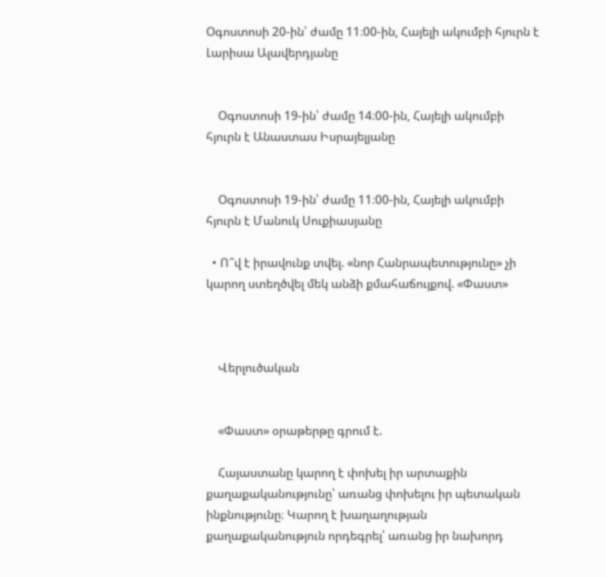Օգոստոսի 20-ին՝ ժամը 11։00-ին, Հայելի ակումբի հյուրն է Լարիսա Ալավերդյանը


    Օգոստոսի 19-ին՝ ժամը 14։00-ին, Հայելի ակումբի հյուրն է Անաստաս Իսրայելյանը


    Օգոստոսի 19-ին՝ ժամը 11։00-ին, Հայելի ակումբի հյուրն է Մանուկ Սուքիասյանը

  • Ո՞վ է իրավունք տվել. «նոր Հանրապետությունը» չի կարող ստեղծվել մեկ անձի քմահաճույքով. «Փաստ»



    Վերլուծական


    «Փաստ» օրաթերթը գրում է.

    Հայաստանը կարող է փոխել իր արտաքին քաղաքականությունը՝ առանց փոխելու իր պետական ինքնությունը։ Կարող է խաղաղության քաղաքականություն որդեգրել՝ առանց իր նախորդ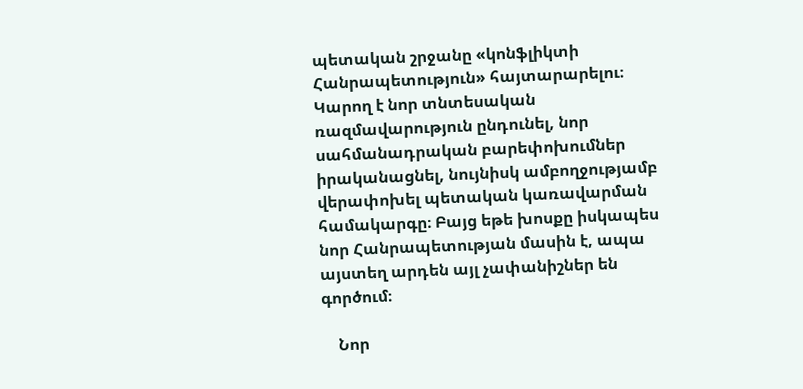պետական շրջանը «կոնֆլիկտի Հանրապետություն» հայտարարելու։ Կարող է նոր տնտեսական ռազմավարություն ընդունել, նոր սահմանադրական բարեփոխումներ իրականացնել, նույնիսկ ամբողջությամբ վերափոխել պետական կառավարման համակարգը։ Բայց եթե խոսքը իսկապես նոր Հանրապետության մասին է, ապա այստեղ արդեն այլ չափանիշներ են գործում։

    Նոր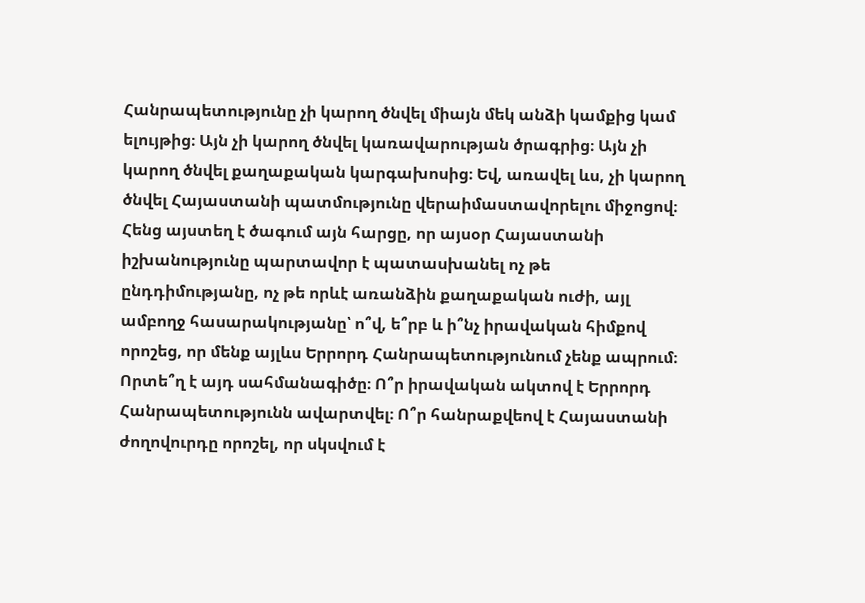Հանրապետությունը չի կարող ծնվել միայն մեկ անձի կամքից կամ ելույթից։ Այն չի կարող ծնվել կառավարության ծրագրից։ Այն չի կարող ծնվել քաղաքական կարգախոսից։ Եվ, առավել ևս, չի կարող ծնվել Հայաստանի պատմությունը վերաիմաստավորելու միջոցով։ Հենց այստեղ է ծագում այն հարցը, որ այսօր Հայաստանի իշխանությունը պարտավոր է պատասխանել ոչ թե ընդդիմությանը, ոչ թե որևէ առանձին քաղաքական ուժի, այլ ամբողջ հասարակությանը՝ ո՞վ, ե՞րբ և ի՞նչ իրավական հիմքով որոշեց, որ մենք այլևս Երրորդ Հանրապետությունում չենք ապրում։ Որտե՞ղ է այդ սահմանագիծը։ Ո՞ր իրավական ակտով է Երրորդ Հանրապետությունն ավարտվել։ Ո՞ր հանրաքվեով է Հայաստանի ժողովուրդը որոշել, որ սկսվում է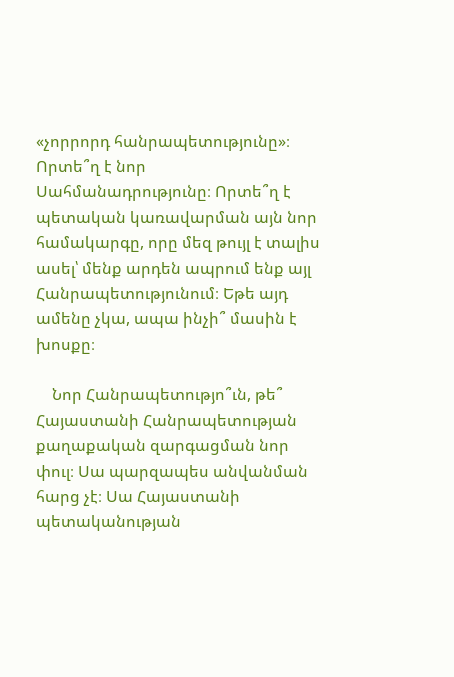«չորրորդ հանրապետությունը»։ Որտե՞ղ է նոր Սահմանադրությունը։ Որտե՞ղ է պետական կառավարման այն նոր համակարգը, որը մեզ թույլ է տալիս ասել՝ մենք արդեն ապրում ենք այլ Հանրապետությունում։ Եթե այդ ամենը չկա, ապա ինչի՞ մասին է խոսքը։

    Նոր Հանրապետությո՞ւն, թե՞ Հայաստանի Հանրապետության քաղաքական զարգացման նոր փուլ։ Սա պարզապես անվանման հարց չէ։ Սա Հայաստանի պետականության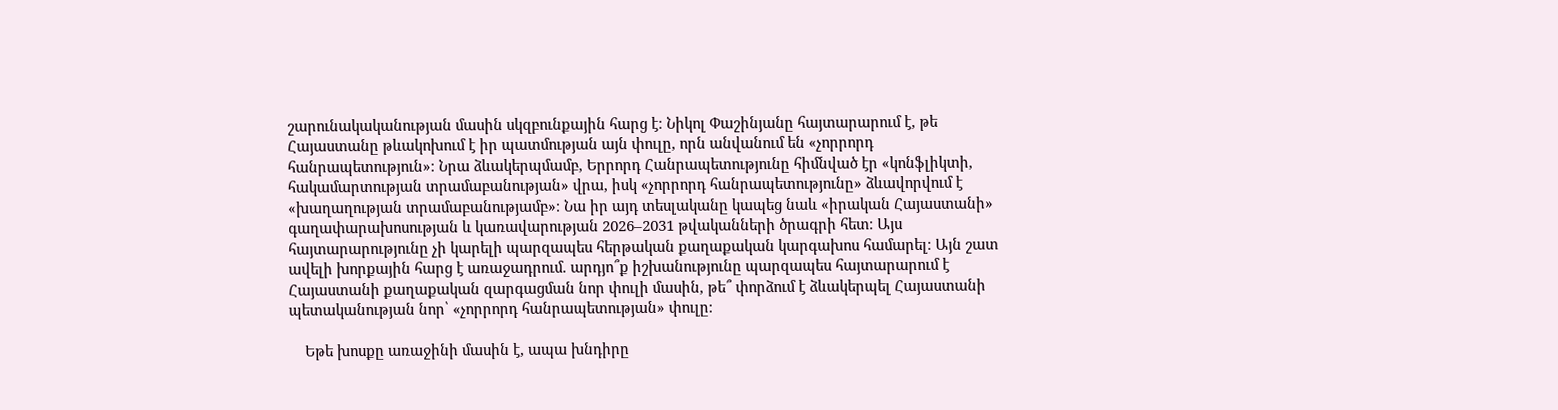շարունակականության մասին սկզբունքային հարց է։ Նիկոլ Փաշինյանը հայտարարում է, թե Հայաստանը թևակոխում է իր պատմության այն փուլը, որն անվանում են «չորրորդ հանրապետություն»։ Նրա ձևակերպմամբ, Երրորդ Հանրապետությունը հիմնված էր «կոնֆլիկտի, հակամարտության տրամաբանության» վրա, իսկ «չորրորդ հանրապետությունը» ձևավորվում է «խաղաղության տրամաբանությամբ»։ Նա իր այդ տեսլականը կապեց նաև «իրական Հայաստանի» գաղափարախոսության և կառավարության 2026–2031 թվականների ծրագրի հետ։ Այս հայտարարությունը չի կարելի պարզապես հերթական քաղաքական կարգախոս համարել։ Այն շատ ավելի խորքային հարց է առաջադրում. արդյո՞ք իշխանությունը պարզապես հայտարարում է Հայաստանի քաղաքական զարգացման նոր փուլի մասին, թե՞ փորձում է ձևակերպել Հայաստանի պետականության նոր՝ «չորրորդ հանրապետության» փուլը։

    Եթե խոսքը առաջինի մասին է, ապա խնդիրը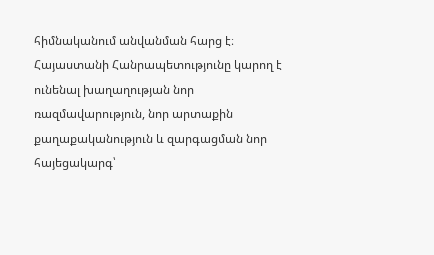հիմնականում անվանման հարց է։ Հայաստանի Հանրապետությունը կարող է ունենալ խաղաղության նոր ռազմավարություն, նոր արտաքին քաղաքականություն և զարգացման նոր հայեցակարգ՝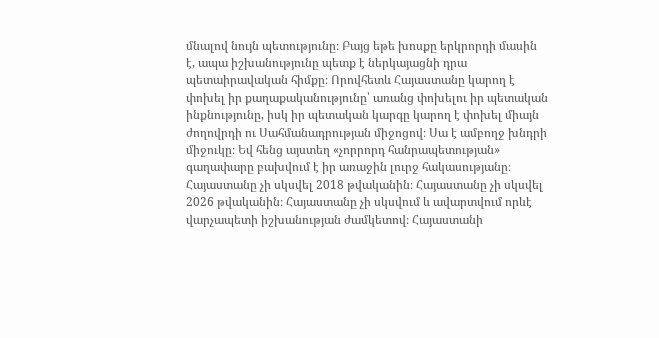մնալով նույն պետությունը։ Բայց եթե խոսքը երկրորդի մասին է, ապա իշխանությունը պետք է ներկայացնի դրա պետաիրավական հիմքը։ Որովհետև Հայաստանը կարող է փոխել իր քաղաքականությունը՝ առանց փոխելու իր պետական ինքնությունը, իսկ իր պետական կարգը կարող է փոխել միայն ժողովրդի ու Սահմանադրության միջոցով։ Սա է ամբողջ խնդրի միջուկը։ Եվ հենց այստեղ «չորրորդ հանրապետության» գաղափարը բախվում է իր առաջին լուրջ հակասությանը։ Հայաստանը չի սկսվել 2018 թվականին։ Հայաստանը չի սկսվել 2026 թվականին։ Հայաստանը չի սկսվում և ավարտվում որևէ վարչապետի իշխանության ժամկետով։ Հայաստանի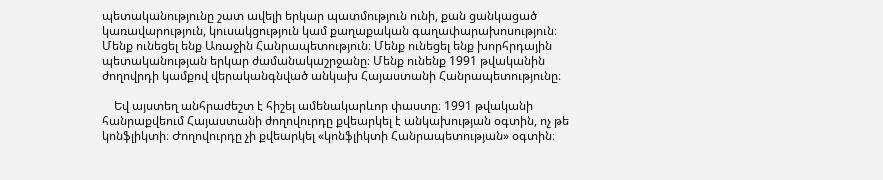պետականությունը շատ ավելի երկար պատմություն ունի, քան ցանկացած կառավարություն, կուսակցություն կամ քաղաքական գաղափարախոսություն։ Մենք ունեցել ենք Առաջին Հանրապետություն։ Մենք ունեցել ենք խորհրդային պետականության երկար ժամանակաշրջանը։ Մենք ունենք 1991 թվականին ժողովրդի կամքով վերականգնված անկախ Հայաստանի Հանրապետությունը։

    Եվ այստեղ անհրաժեշտ է հիշել ամենակարևոր փաստը։ 1991 թվականի հանրաքվեում Հայաստանի ժողովուրդը քվեարկել է անկախության օգտին, ոչ թե կոնֆլիկտի։ Ժողովուրդը չի քվեարկել «կոնֆլիկտի Հանրապետության» օգտին։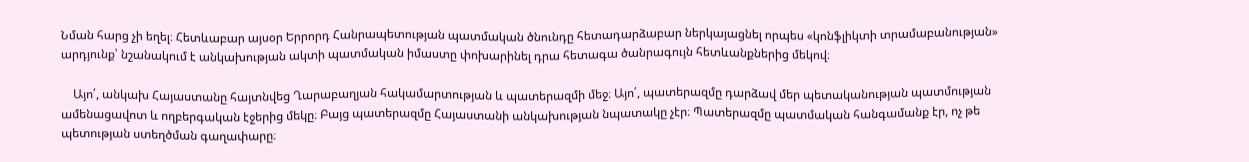Նման հարց չի եղել։ Հետևաբար այսօր Երրորդ Հանրապետության պատմական ծնունդը հետադարձաբար ներկայացնել որպես «կոնֆլիկտի տրամաբանության» արդյունք՝ նշանակում է անկախության ակտի պատմական իմաստը փոխարինել դրա հետագա ծանրագույն հետևանքներից մեկով։

    Այո՛, անկախ Հայաստանը հայտնվեց Ղարաբաղյան հակամարտության և պատերազմի մեջ։ Այո՛, պատերազմը դարձավ մեր պետականության պատմության ամենացավոտ և ողբերգական էջերից մեկը։ Բայց պատերազմը Հայաստանի անկախության նպատակը չէր։ Պատերազմը պատմական հանգամանք էր, ոչ թե պետության ստեղծման գաղափարը։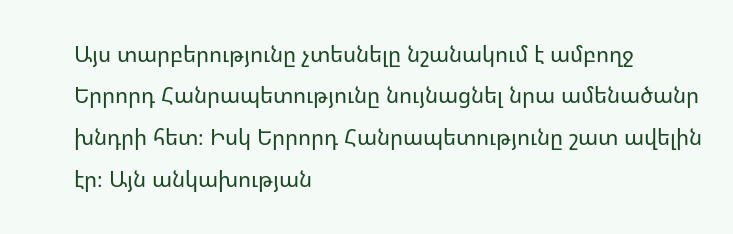Այս տարբերությունը չտեսնելը նշանակում է ամբողջ Երրորդ Հանրապետությունը նույնացնել նրա ամենածանր խնդրի հետ։ Իսկ Երրորդ Հանրապետությունը շատ ավելին էր։ Այն անկախության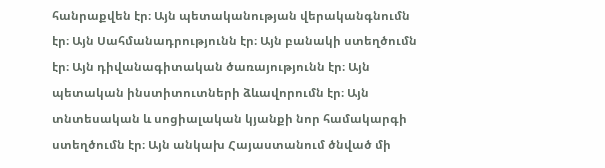հանրաքվեն էր։ Այն պետականության վերականգնումն էր։ Այն Սահմանադրությունն էր։ Այն բանակի ստեղծումն էր։ Այն դիվանագիտական ծառայությունն էր։ Այն պետական ինստիտուտների ձևավորումն էր։ Այն տնտեսական և սոցիալական կյանքի նոր համակարգի ստեղծումն էր։ Այն անկախ Հայաստանում ծնված մի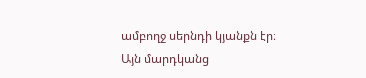ամբողջ սերնդի կյանքն էր։ Այն մարդկանց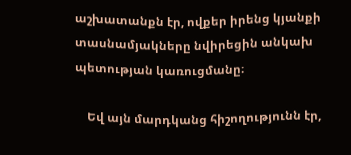աշխատանքն էր, ովքեր իրենց կյանքի տասնամյակները նվիրեցին անկախ պետության կառուցմանը։

    Եվ այն մարդկանց հիշողությունն էր,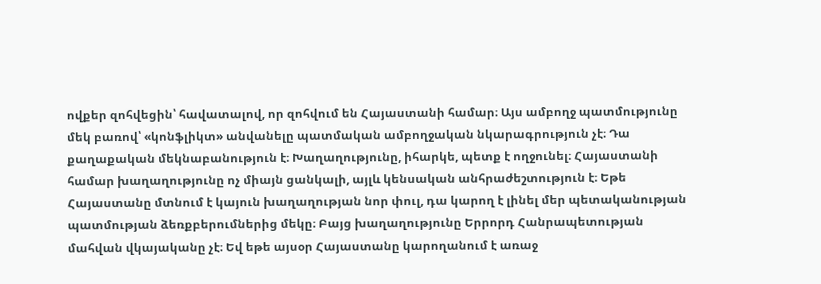ովքեր զոհվեցին՝ հավատալով, որ զոհվում են Հայաստանի համար։ Այս ամբողջ պատմությունը մեկ բառով՝ «կոնֆլիկտ» անվանելը պատմական ամբողջական նկարագրություն չէ։ Դա քաղաքական մեկնաբանություն է։ Խաղաղությունը, իհարկե, պետք է ողջունել։ Հայաստանի համար խաղաղությունը ոչ միայն ցանկալի, այլև կենսական անհրաժեշտություն է։ Եթե Հայաստանը մտնում է կայուն խաղաղության նոր փուլ, դա կարող է լինել մեր պետականության պատմության ձեռքբերումներից մեկը։ Բայց խաղաղությունը Երրորդ Հանրապետության մահվան վկայականը չէ։ Եվ եթե այսօր Հայաստանը կարողանում է առաջ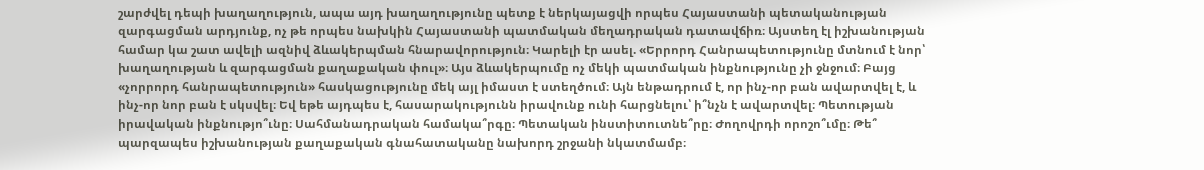շարժվել դեպի խաղաղություն, ապա այդ խաղաղությունը պետք է ներկայացվի որպես Հայաստանի պետականության զարգացման արդյունք, ոչ թե որպես նախկին Հայաստանի պատմական մեղադրական դատավճիռ։ Այստեղ էլ իշխանության համար կա շատ ավելի ազնիվ ձևակերպման հնարավորություն։ Կարելի էր ասել. «Երրորդ Հանրապետությունը մտնում է նոր՝ խաղաղության և զարգացման քաղաքական փուլ»։ Այս ձևակերպումը ոչ մեկի պատմական ինքնությունը չի ջնջում։ Բայց «չորրորդ հանրապետություն» հասկացությունը մեկ այլ իմաստ է ստեղծում։ Այն ենթադրում է, որ ինչ-որ բան ավարտվել է, և ինչ-որ նոր բան է սկսվել։ Եվ եթե այդպես է, հասարակությունն իրավունք ունի հարցնելու՝ ի՞նչն է ավարտվել։ Պետության իրավական ինքնությո՞ւնը։ Սահմանադրական համակա՞րգը։ Պետական ինստիտուտնե՞րը։ Ժողովրդի որոշո՞ւմը։ Թե՞ պարզապես իշխանության քաղաքական գնահատականը նախորդ շրջանի նկատմամբ։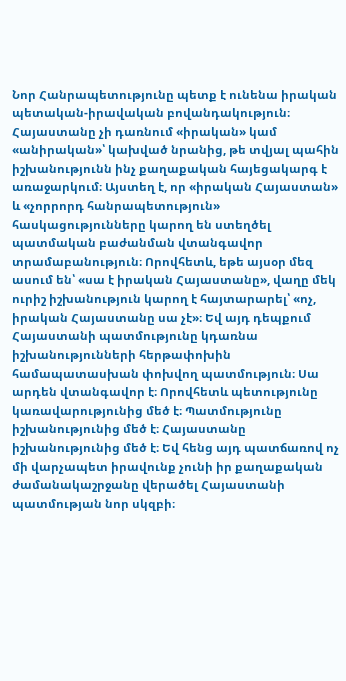Նոր Հանրապետությունը պետք է ունենա իրական պետական-իրավական բովանդակություն։ Հայաստանը չի դառնում «իրական» կամ «անիրական»՝ կախված նրանից, թե տվյալ պահին իշխանությունն ինչ քաղաքական հայեցակարգ է առաջարկում։ Այստեղ է, որ «իրական Հայաստան» և «չորրորդ հանրապետություն» հասկացությունները կարող են ստեղծել պատմական բաժանման վտանգավոր տրամաբանություն։ Որովհետև, եթե այսօր մեզ ասում են՝ «սա է իրական Հայաստանը», վաղը մեկ ուրիշ իշխանություն կարող է հայտարարել՝ «ոչ, իրական Հայաստանը սա չէ»։ Եվ այդ դեպքում Հայաստանի պատմությունը կդառնա իշխանությունների հերթափոխին համապատասխան փոխվող պատմություն։ Սա արդեն վտանգավոր է։ Որովհետև պետությունը կառավարությունից մեծ է։ Պատմությունը իշխանությունից մեծ է։ Հայաստանը իշխանությունից մեծ է։ Եվ հենց այդ պատճառով ոչ մի վարչապետ իրավունք չունի իր քաղաքական ժամանակաշրջանը վերածել Հայաստանի պատմության նոր սկզբի։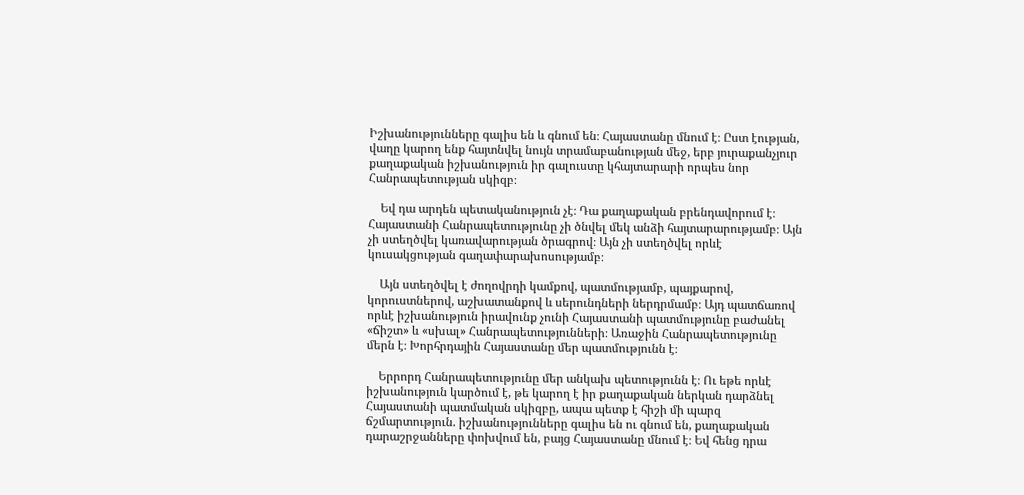Իշխանությունները գալիս են և գնում են։ Հայաստանը մնում է։ Ըստ էության, վաղը կարող ենք հայտնվել նույն տրամաբանության մեջ, երբ յուրաքանչյուր քաղաքական իշխանություն իր գալուստը կհայտարարի որպես նոր Հանրապետության սկիզբ։

    Եվ դա արդեն պետականություն չէ։ Դա քաղաքական բրենդավորում է։ Հայաստանի Հանրապետությունը չի ծնվել մեկ անձի հայտարարությամբ։ Այն չի ստեղծվել կառավարության ծրագրով։ Այն չի ստեղծվել որևէ կուսակցության գաղափարախոսությամբ։

    Այն ստեղծվել է ժողովրդի կամքով, պատմությամբ, պայքարով, կորուստներով, աշխատանքով և սերունդների ներդրմամբ։ Այդ պատճառով որևէ իշխանություն իրավունք չունի Հայաստանի պատմությունը բաժանել «ճիշտ» և «սխալ» Հանրապետությունների։ Առաջին Հանրապետությունը մերն է։ Խորհրդային Հայաստանը մեր պատմությունն է։

    Երրորդ Հանրապետությունը մեր անկախ պետությունն է։ Ու եթե որևէ իշխանություն կարծում է, թե կարող է իր քաղաքական ներկան դարձնել Հայաստանի պատմական սկիզբը, ապա պետք է հիշի մի պարզ ճշմարտություն. իշխանությունները գալիս են ու գնում են, քաղաքական դարաշրջանները փոխվում են, բայց Հայաստանը մնում է։ Եվ հենց դրա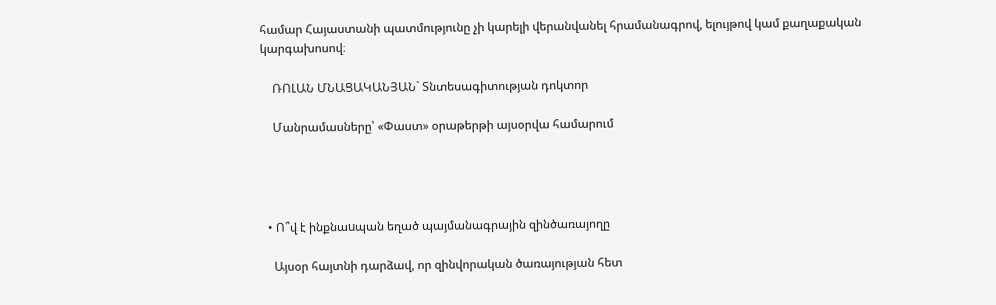համար Հայաստանի պատմությունը չի կարելի վերանվանել հրամանագրով, ելույթով կամ քաղաքական կարգախոսով։

    ՌՈԼԱՆ ՄՆԱՑԱԿԱՆՅԱՆ` Տնտեսագիտության դոկտոր

    Մանրամասները՝ «Փաստ» օրաթերթի այսօրվա համարում




  • Ո՞վ է ինքնաuպան եղած պայմանագրային զինծառայողը

    Այսօր հայտնի դարձավ, որ զինվորական ծառայության հետ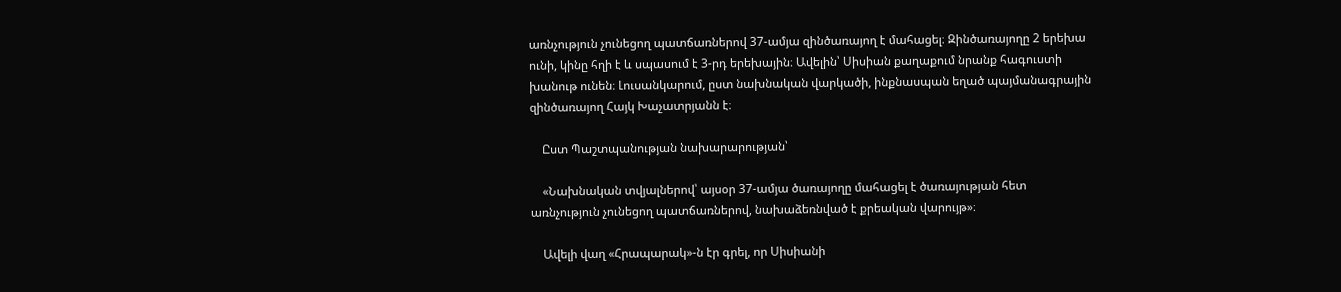առնչություն չունեցող պատճառներով 37-ամյա զինծառայող է մահացել։ Զինծառայողը 2 երեխա ունի, կինը հղի է և սպասում է 3-րդ երեխային։ Ավելին՝ Սիսիան քաղաքում նրանք հագուստի խանութ ունեն։ Լուսանկարում, ըստ նախնական վարկածի, ինքնասպան եղած պայմանագրային զինծառայող Հայկ Խաչատրյանն է։

    Ըստ Պաշտպանության նախարարության՝

    «Նախնական տվյալներով՝ այսօր 37-ամյա ծառայողը մահացել է ծառայության հետ առնչություն չունեցող պատճառներով, նախաձեռնված է քրեական վարույթ»։

    Ավելի վաղ «Հրապարակ»-ն էր գրել, որ Սիսիանի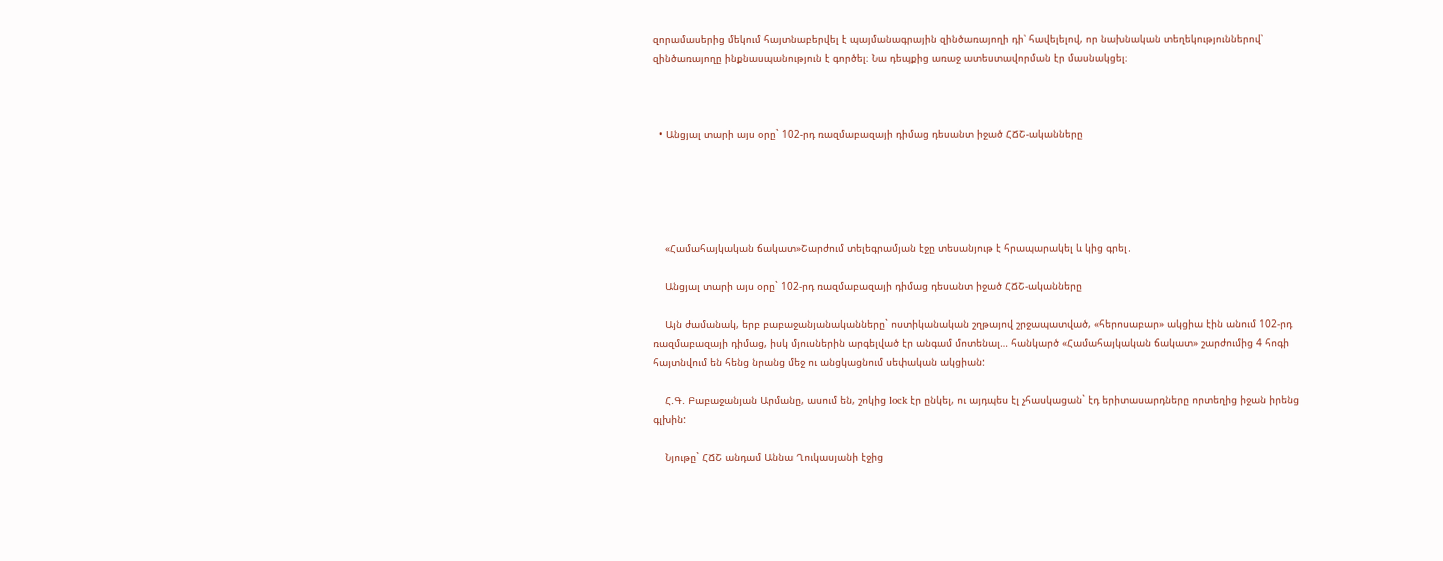զորամասերից մեկում հայտնաբերվել է պայմանագրային զինծառայողի դի՝ հավելելով, որ նախնական տեղեկություններով՝ զինծառայողը ինքնասպանություն է գործել։ Նա դեպքից առաջ ատեստավորման էր մասնակցել։



  • Անցյալ տարի այս օրը` 102-րդ ռազմաբազայի դիմաց դեսանտ իջած ՀՃՇ-ականները





    «Համահայկական ճակատ»Շարժում տելեգրամյան էջը տեսանյութ է հրապարակել և կից գրել․

    Անցյալ տարի այս օրը` 102-րդ ռազմաբազայի դիմաց դեսանտ իջած ՀՃՇ-ականները

    Այն ժամանակ, երբ բաբաջանյանականները` ոստիկանական շղթայով շրջապատված, «հերոսաբար» ակցիա էին անում 102-րդ ռազմաբազայի դիմաց, իսկ մյուսներին արգելված էր անգամ մոտենալ… հանկարծ «Համահայկական ճակատ» շարժումից 4 հոգի հայտնվում են հենց նրանց մեջ ու անցկացնում սեփական ակցիան:

    Հ.Գ. Բաբաջանյան Արմանը, ասում են, շոկից lock էր ընկել, ու այդպես էլ չհասկացան` էդ երիտասարդները որտեղից իջան իրենց գլխին:

    Նյութը` ՀՃՇ անդամ Աննա Ղուկասյանի էջից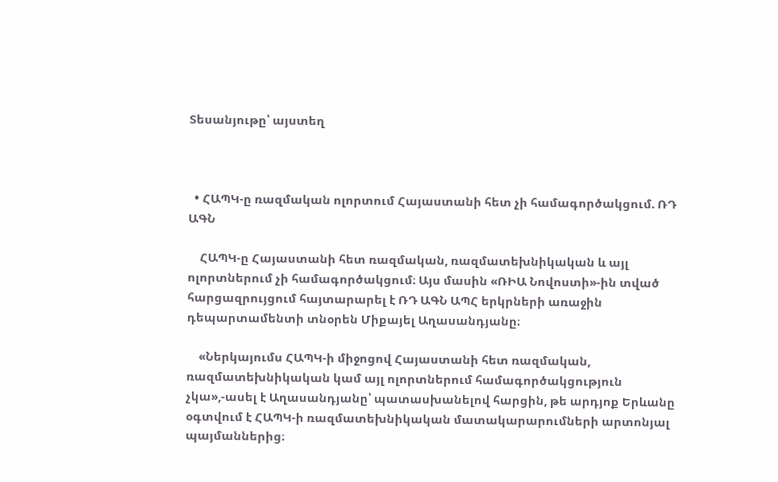Տեսանյութը՝ այստեղ



  • ՀԱՊԿ-ը ռազմական ոլորտում Հայաստանի հետ չի համագործակցում. ՌԴ ԱԳՆ

    ՀԱՊԿ-ը Հայաստանի հետ ռազմական, ռազմատեխնիկական և այլ ոլորտներում չի համագործակցում։ Այս մասին «ՌԻԱ Նովոստի»-ին տված հարցազրույցում հայտարարել է ՌԴ ԱԳՆ ԱՊՀ երկրների առաջին դեպարտամենտի տնօրեն Միքայել Աղասանդյանը։

    «Ներկայումս ՀԱՊԿ-ի միջոցով Հայաստանի հետ ռազմական, ռազմատեխնիկական կամ այլ ոլորտներում համագործակցություն չկա»,-ասել է Աղասանդյանը՝ պատասխանելով հարցին, թե արդյոք Երևանը օգտվում է ՀԱՊԿ-ի ռազմատեխնիկական մատակարարումների արտոնյալ պայմաններից։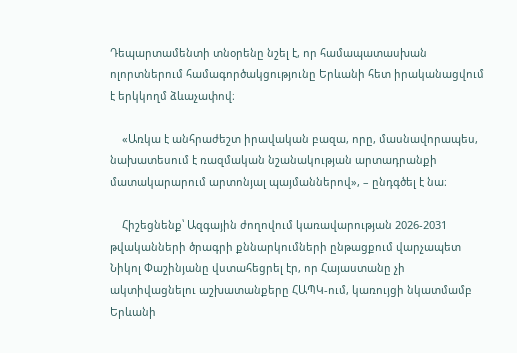Դեպարտամենտի տնօրենը նշել է, որ համապատասխան ոլորտներում համագործակցությունը Երևանի հետ իրականացվում է երկկողմ ձևաչափով։

    «Առկա է անհրաժեշտ իրավական բազա, որը, մասնավորապես, նախատեսում է ռազմական նշանակության արտադրանքի մատակարարում արտոնյալ պայմաններով», – ընդգծել է նա։

    Հիշեցնենք՝ Ազգային ժողովում կառավարության 2026-2031 թվականների ծրագրի քննարկումների ընթացքում վարչապետ Նիկոլ Փաշինյանը վստահեցրել էր, որ Հայաստանը չի ակտիվացնելու աշխատանքերը ՀԱՊԿ-ում, կառույցի նկատմամբ Երևանի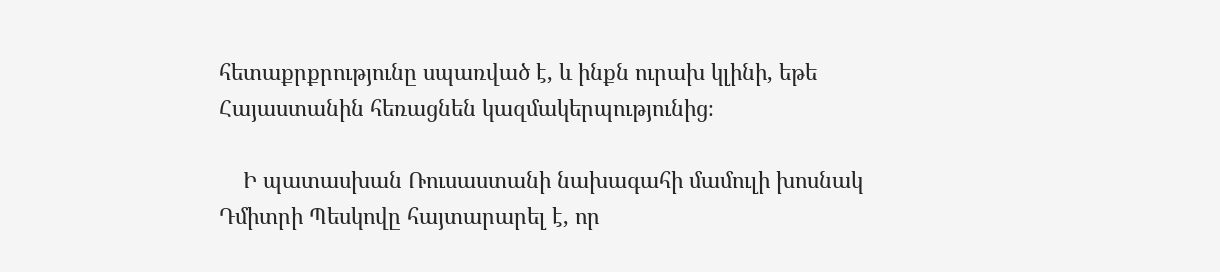հետաքրքրությունը սպառված է, և ինքն ուրախ կլինի, եթե Հայաստանին հեռացնեն կազմակերպությունից։

    Ի պատասխան Ռուսաստանի նախագահի մամուլի խոսնակ Դմիտրի Պեսկովը հայտարարել է, որ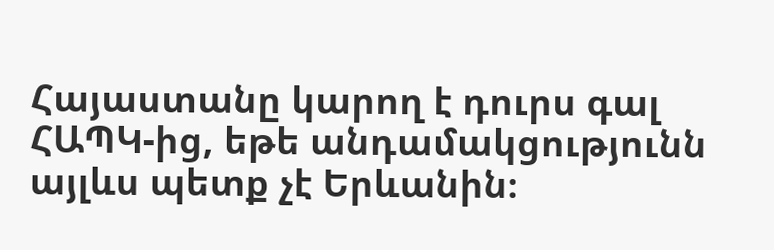Հայաստանը կարող է դուրս գալ ՀԱՊԿ-ից, եթե անդամակցությունն այլևս պետք չէ Երևանին։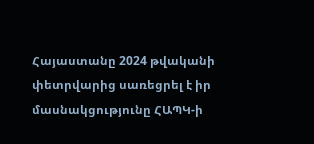Հայաստանը 2024 թվականի փետրվարից սառեցրել է իր մասնակցությունը ՀԱՊԿ-ի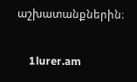աշխատանքներին։

    1lurer.am